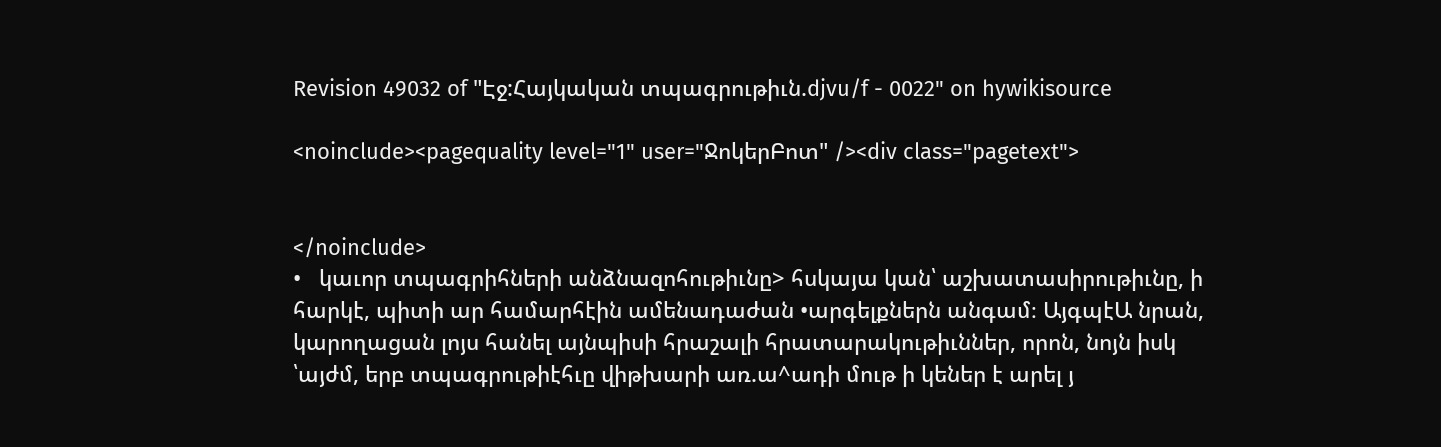Revision 49032 of "Էջ:Հայկական տպագրութիւն.djvu/f - 0022" on hywikisource

<noinclude><pagequality level="1" user="ՋոկերԲոտ" /><div class="pagetext">


</noinclude>
•   կաւոր տպագրիհների անձնազոհութիւնը> հսկայա կան՝ աշխատասիրութիւնը, ի հարկէ, պիտի ար համարհէին ամենադաժան •արգելքներն անգամ։ ԱյգպէԱ նրան, կարողացան լոյս հանել այնպիսի հրաշալի հրատարակութիւններ, որոն, նոյն իսկ ՝այժմ, երբ տպագրութիէհւը վիթխարի առ.ա^ադի մութ ի կեներ է արել յ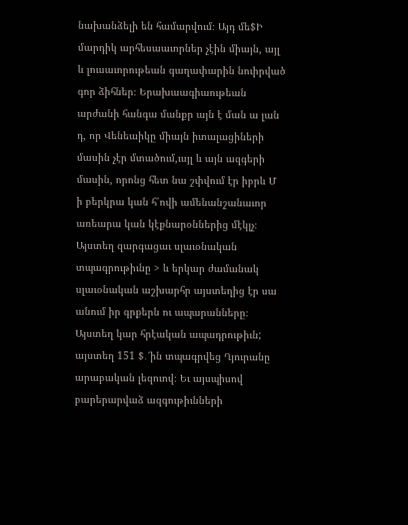նախանձելի են համարվում։ Այդ մե$Ի մարդիկ արհեսաաւորներ չէին միայն, այլ և լուսաւորութեան գաղափարին նուիրված գոր ձիհներ։ Երախաագիաութեան արժանի հանգա մանքր այն է ման ա լան դ, որ Վենեաիկը միայն իտալացիների մասին չէր մտածում,ւսյլ և այն ազգերի մասին, որոնց հետ նա շփվում էր իբրև Մ ի բերկրա կան հ՛ովի ամենանշանաւոր առեարա կան կէքնարօններից մէկլչ։ Այստեղ զարգացաւ սլաւօնական տպագրութիւնը > և երկար ժամանակ սլաւօնական աշխարհր այստեղից էր սա անում իր գրքերն ու ապարանները։ Այստեղ կար հրէական ապադրութիւն; այստեղ 151 $․՜ին տպագրվեց Ղյուրանը արաբական լեզուով։ Եւ այսպիսով բարերարվաձ ազգութիւնների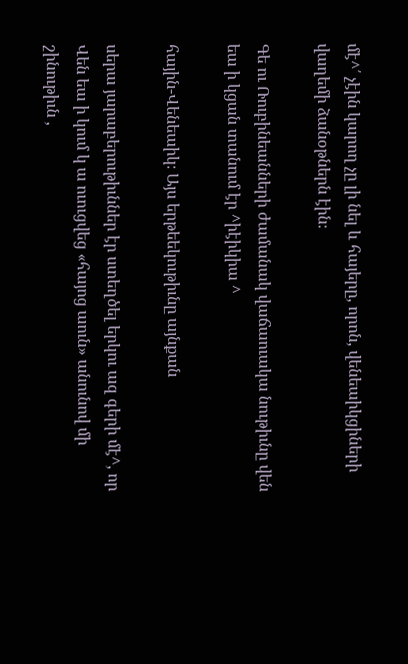մէ^՛ չէին կարող չը լի նել և հայերը, որոն, վենեաիկցիների վաղեմի ձանօթներն էին։

Գե ու Ռուբինեանների ժամանակ վաճաուակա նութիւնը վեն եա ի կցան տանում էր ^իէիկիա ^

հային-Վենեաիկ։ Այս երթեեկութիւնը այնքան

սերա յարաբերութիւններ էր ստեղծել երկու ազ գերի մէ^, որ Վեն եա ի կում կ ա ուուցվեց «հայոց աուն» անունով մի շինութիւն ,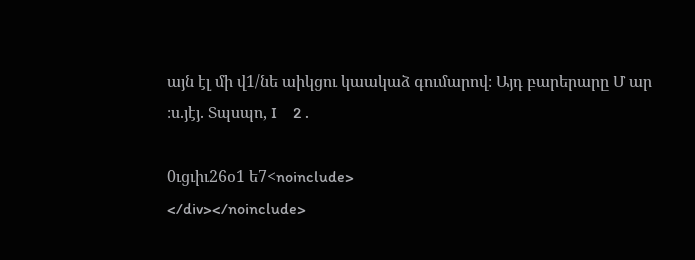այն էլ մի վ1/նե աիկցու կաակաձ գումարով։ Այդ բարերարը Մ ար ։ս.յէյ. Տպսպո, I    2 .

0ւցւիւ26օ1 ե7<noinclude>
</div></noinclude>